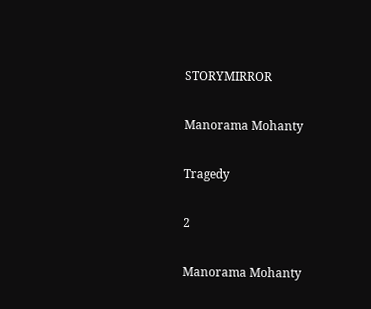STORYMIRROR

Manorama Mohanty

Tragedy

2

Manorama Mohanty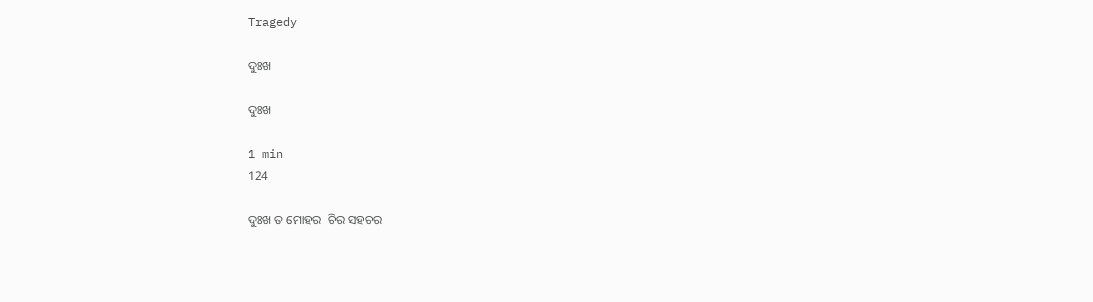Tragedy

ଦୁଃଖ

ଦୁଃଖ

1 min
124

ଦୁଃଖ ତ ମୋହର  ଚିର ସହଚର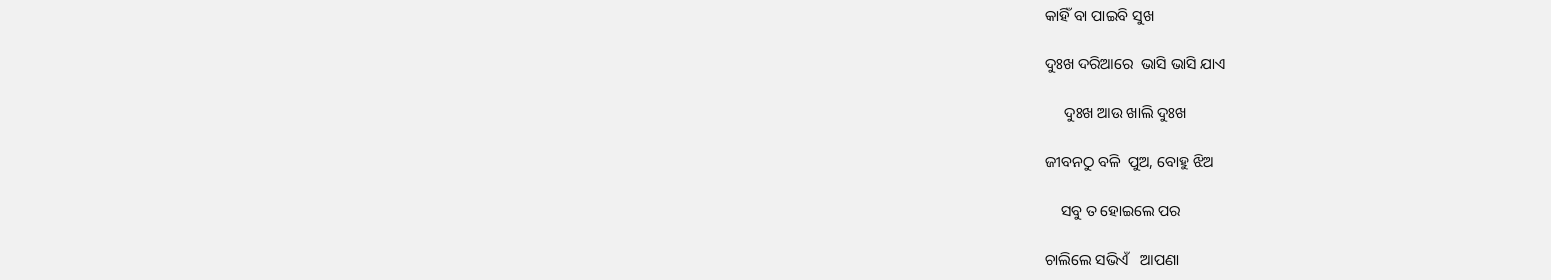କାହିଁ ବା ପାଇବି ସୁଖ

ଦୁଃଖ ଦରିଆରେ  ଭାସି ଭାସି ଯାଏ

     ଦୁଃଖ ଆଉ ଖାଲି ଦୁଃଖ

ଜୀବନଠୁ ବଳି  ପୁଅ, ବୋହୁ ଝିଅ

    ସବୁ ତ ହୋଇଲେ ପର

ଚାଲିଲେ ସଭିଏଁ   ଆପଣା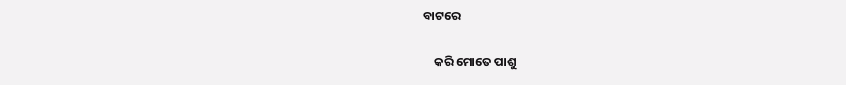ବାଟରେ

    କରି ମୋତେ ପାଶୁ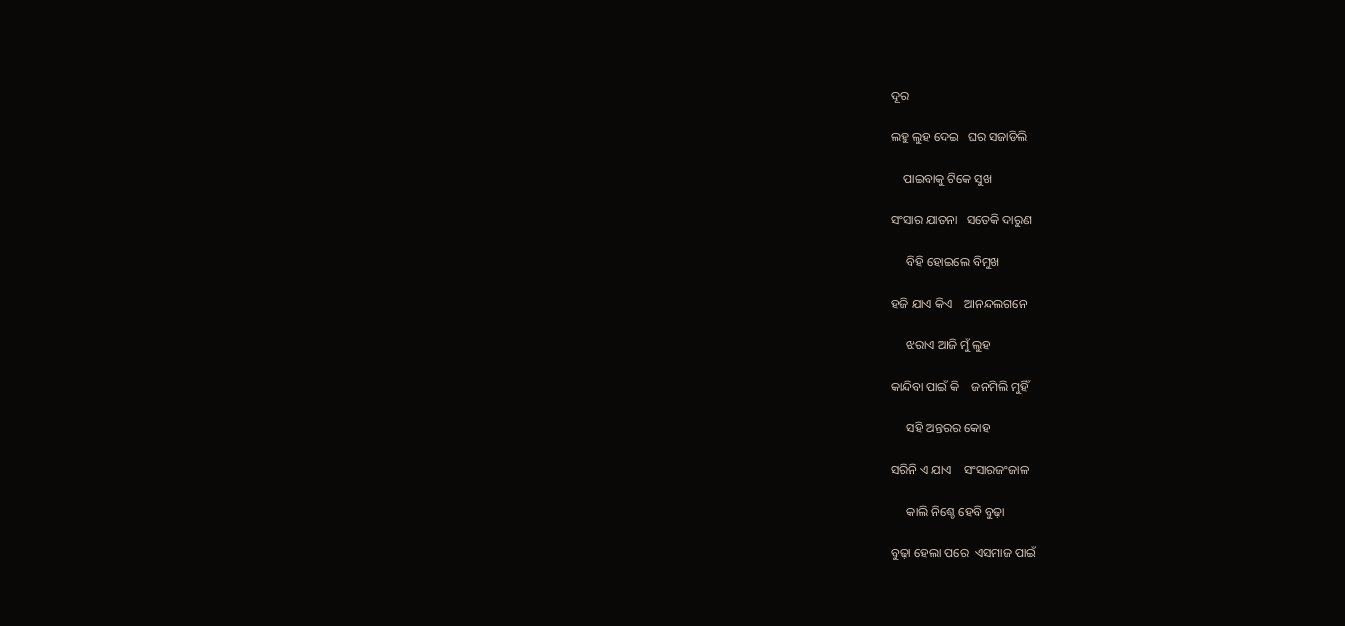ଦୂର

ଲହୁ ଲୁହ ଦେଇ   ଘର ସଜାଡିଲି

    ପାଇବାକୁ ଟିକେ ସୁଖ

ସଂସାର ଯାତନା   ସତେକି ଦାରୁଣ

     ବିହି ହୋଇଲେ ବିମୁଖ

ହଜି ଯାଏ କିଏ    ଆନନ୍ଦଲଗନେ

     ଝରାଏ ଆଜି ମୁଁ ଲୁହ

କାନ୍ଦିବା ପାଇଁ କି    ଜନମିଲି ମୁହିଁ

     ସହି ଅନ୍ତରର କୋହ

ସରିନି ଏ ଯାଏ    ସଂସାରଜଂଜାଳ

     କାଲି ନିଶ୍ଚେ ହେବି ବୁଢ଼ା

ବୁଢ଼ା ହେଲା ପରେ  ଏସମାଜ ପାଇଁ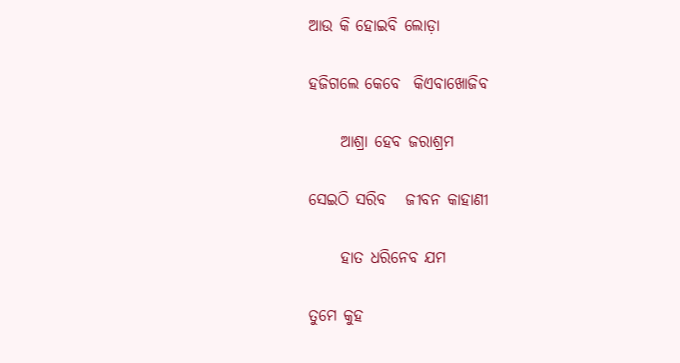ଆଉ କି ହୋଇବି ଲୋଡ଼ା

ହଜିଗଲେ କେବେ  କିଏବାଖୋଜିବ

     ଆଶ୍ରା ହେବ ଜରାଶ୍ରମ

ସେଇଠି ସରିବ   ଜୀବନ କାହାଣୀ

     ହାତ ଧରିନେବ ଯମ

ତୁମେ କୁହ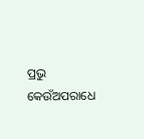ପ୍ରଭୁ  କେଉଁଅପରାଧେ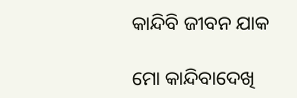କାନ୍ଦିବି ଜୀବନ ଯାକ

ମୋ କାନ୍ଦିବାଦେଖି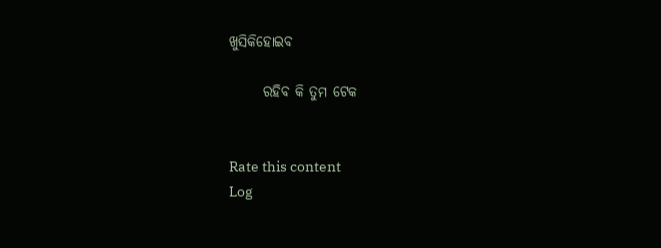ଖୁସିକିହୋଇବ

      ରହିବ କି ତୁମ ଟେକ


Rate this content
Log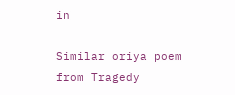in

Similar oriya poem from Tragedy